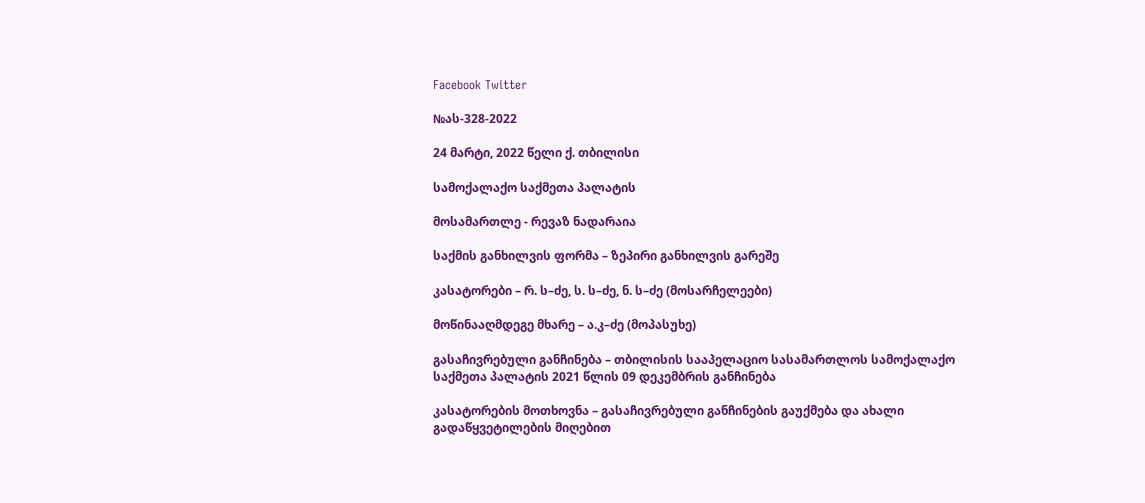Facebook Twitter

№ას-328-2022

24 მარტი, 2022 წელი ქ. თბილისი

სამოქალაქო საქმეთა პალატის

მოსამართლე - რევაზ ნადარაია

საქმის განხილვის ფორმა – ზეპირი განხილვის გარეშე

კასატორები – რ. ს–ძე, ს. ს–ძე, ნ. ს–ძე (მოსარჩელეები)

მოწინააღმდეგე მხარე – ა.კ–ძე (მოპასუხე)

გასაჩივრებული განჩინება – თბილისის სააპელაციო სასამართლოს სამოქალაქო საქმეთა პალატის 2021 წლის 09 დეკემბრის განჩინება

კასატორების მოთხოვნა – გასაჩივრებული განჩინების გაუქმება და ახალი გადაწყვეტილების მიღებით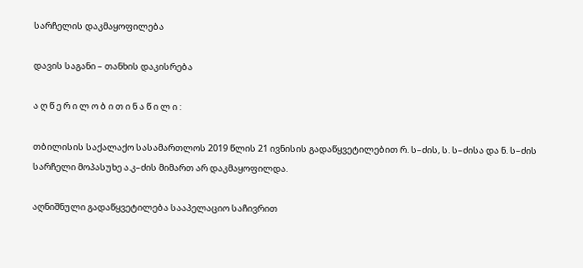სარჩელის დაკმაყოფილება

დავის საგანი – თანხის დაკისრება

ა ღ წ ე რ ი ლ ო ბ ი თ ი ნ ა წ ი ლ ი :

თბილისის საქალაქო სასამართლოს 2019 წლის 21 ივნისის გადაწყვეტილებით რ. ს–ძის, ს. ს–ძისა და ნ. ს–ძის სარჩელი მოპასუხე ა.კ–ძის მიმართ არ დაკმაყოფილდა.

აღნიშნული გადაწყვეტილება სააპელაციო საჩივრით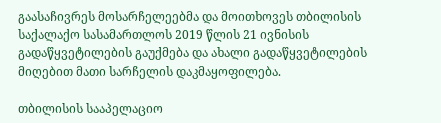გაასაჩივრეს მოსარჩელეებმა და მოითხოვეს თბილისის საქალაქო სასამართლოს 2019 წლის 21 ივნისის გადაწყვეტილების გაუქმება და ახალი გადაწყვეტილების მიღებით მათი სარჩელის დაკმაყოფილება.

თბილისის სააპელაციო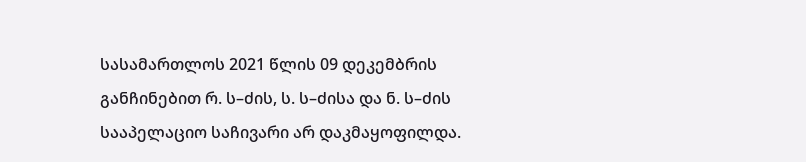სასამართლოს 2021 წლის 09 დეკემბრის განჩინებით რ. ს–ძის, ს. ს–ძისა და ნ. ს–ძის სააპელაციო საჩივარი არ დაკმაყოფილდა.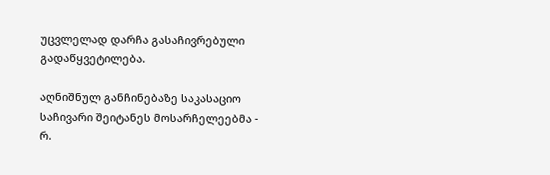უცვლელად დარჩა გასაჩივრებული გადაწყვეტილება.

აღნიშნულ განჩინებაზე საკასაციო საჩივარი შეიტანეს მოსარჩელეებმა - რ.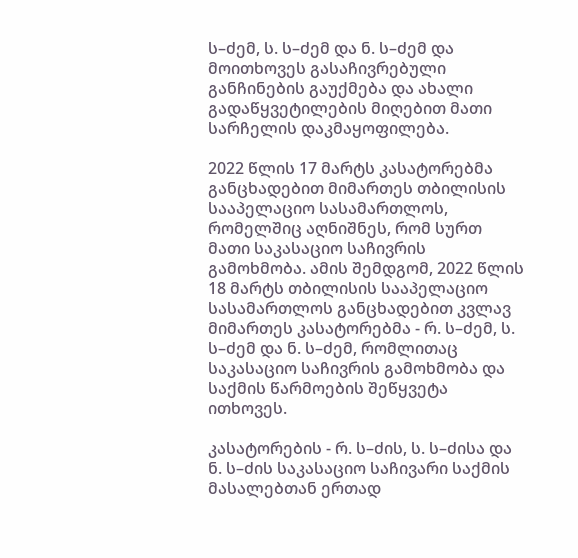ს–ძემ, ს. ს–ძემ და ნ. ს–ძემ და მოითხოვეს გასაჩივრებული განჩინების გაუქმება და ახალი გადაწყვეტილების მიღებით მათი სარჩელის დაკმაყოფილება.

2022 წლის 17 მარტს კასატორებმა განცხადებით მიმართეს თბილისის სააპელაციო სასამართლოს, რომელშიც აღნიშნეს, რომ სურთ მათი საკასაციო საჩივრის გამოხმობა. ამის შემდგომ, 2022 წლის 18 მარტს თბილისის სააპელაციო სასამართლოს განცხადებით კვლავ მიმართეს კასატორებმა - რ. ს–ძემ, ს. ს–ძემ და ნ. ს–ძემ, რომლითაც საკასაციო საჩივრის გამოხმობა და საქმის წარმოების შეწყვეტა ითხოვეს.

კასატორების - რ. ს–ძის, ს. ს–ძისა და ნ. ს–ძის საკასაციო საჩივარი საქმის მასალებთან ერთად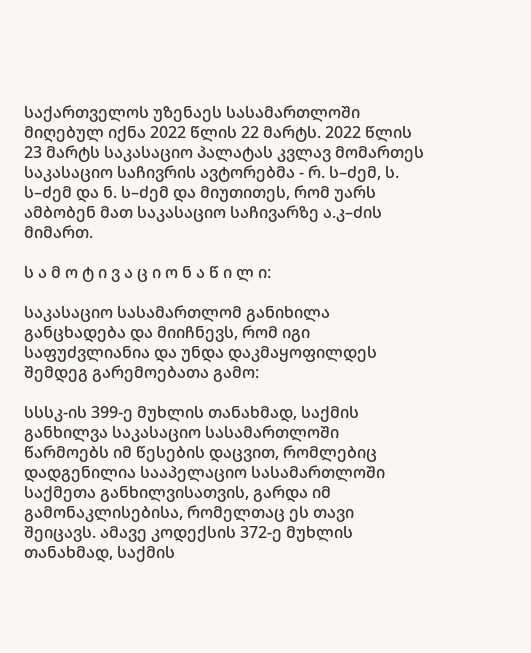საქართველოს უზენაეს სასამართლოში მიღებულ იქნა 2022 წლის 22 მარტს. 2022 წლის 23 მარტს საკასაციო პალატას კვლავ მომართეს საკასაციო საჩივრის ავტორებმა - რ. ს–ძემ, ს. ს–ძემ და ნ. ს–ძემ და მიუთითეს, რომ უარს ამბობენ მათ საკასაციო საჩივარზე ა.კ–ძის მიმართ.

ს ა მ ო ტ ი ვ ა ც ი ო ნ ა წ ი ლ ი:

საკასაციო სასამართლომ განიხილა განცხადება და მიიჩნევს, რომ იგი საფუძვლიანია და უნდა დაკმაყოფილდეს შემდეგ გარემოებათა გამო:

სსსკ-ის 399-ე მუხლის თანახმად, საქმის განხილვა საკასაციო სასამართლოში წარმოებს იმ წესების დაცვით, რომლებიც დადგენილია სააპელაციო სასამართლოში საქმეთა განხილვისათვის, გარდა იმ გამონაკლისებისა, რომელთაც ეს თავი შეიცავს. ამავე კოდექსის 372-ე მუხლის თანახმად, საქმის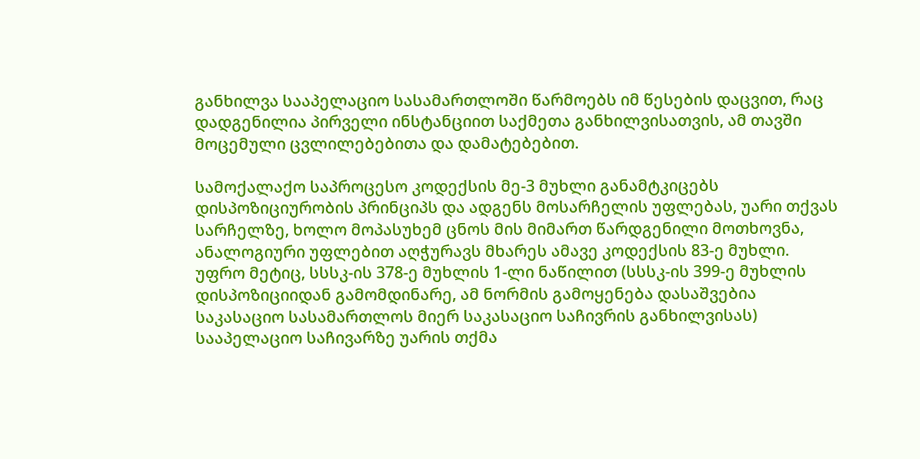განხილვა სააპელაციო სასამართლოში წარმოებს იმ წესების დაცვით, რაც დადგენილია პირველი ინსტანციით საქმეთა განხილვისათვის, ამ თავში მოცემული ცვლილებებითა და დამატებებით.

სამოქალაქო საპროცესო კოდექსის მე-3 მუხლი განამტკიცებს დისპოზიციურობის პრინციპს და ადგენს მოსარჩელის უფლებას, უარი თქვას სარჩელზე, ხოლო მოპასუხემ ცნოს მის მიმართ წარდგენილი მოთხოვნა, ანალოგიური უფლებით აღჭურავს მხარეს ამავე კოდექსის 83-ე მუხლი. უფრო მეტიც, სსსკ-ის 378-ე მუხლის 1-ლი ნაწილით (სსსკ-ის 399-ე მუხლის დისპოზიციიდან გამომდინარე, ამ ნორმის გამოყენება დასაშვებია საკასაციო სასამართლოს მიერ საკასაციო საჩივრის განხილვისას) სააპელაციო საჩივარზე უარის თქმა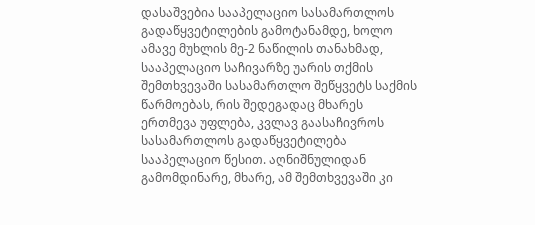დასაშვებია სააპელაციო სასამართლოს გადაწყვეტილების გამოტანამდე, ხოლო ამავე მუხლის მე-2 ნაწილის თანახმად, სააპელაციო საჩივარზე უარის თქმის შემთხვევაში სასამართლო შეწყვეტს საქმის წარმოებას, რის შედეგადაც მხარეს ერთმევა უფლება, კვლავ გაასაჩივროს სასამართლოს გადაწყვეტილება სააპელაციო წესით. აღნიშნულიდან გამომდინარე, მხარე, ამ შემთხვევაში კი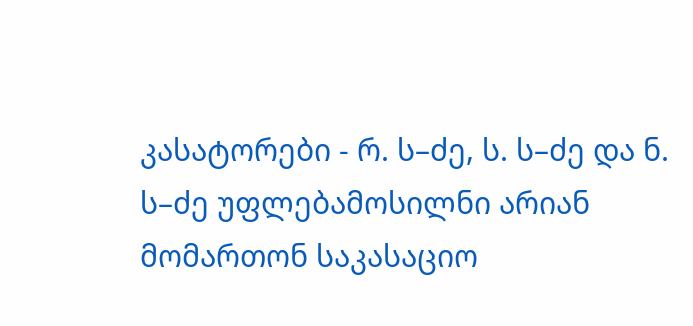კასატორები - რ. ს–ძე, ს. ს–ძე და ნ. ს–ძე უფლებამოსილნი არიან მომართონ საკასაციო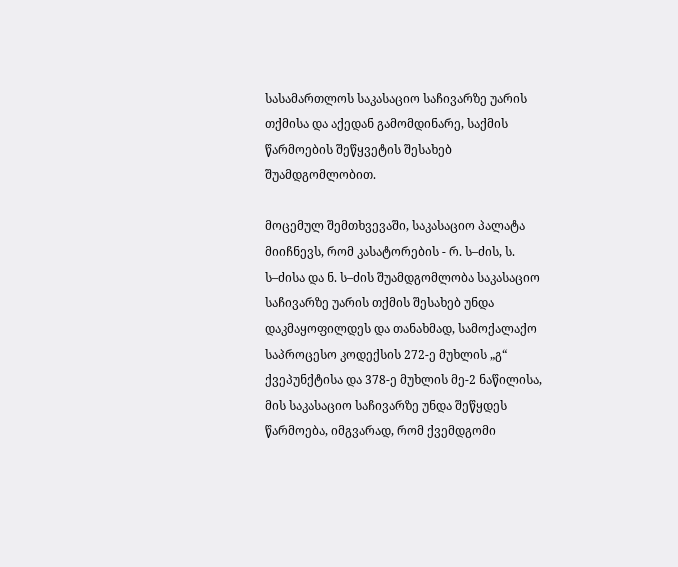სასამართლოს საკასაციო საჩივარზე უარის თქმისა და აქედან გამომდინარე, საქმის წარმოების შეწყვეტის შესახებ შუამდგომლობით.

მოცემულ შემთხვევაში, საკასაციო პალატა მიიჩნევს, რომ კასატორების - რ. ს–ძის, ს. ს–ძისა და ნ. ს–ძის შუამდგომლობა საკასაციო საჩივარზე უარის თქმის შესახებ უნდა დაკმაყოფილდეს და თანახმად, სამოქალაქო საპროცესო კოდექსის 272-ე მუხლის „გ“ ქვეპუნქტისა და 378-ე მუხლის მე-2 ნაწილისა, მის საკასაციო საჩივარზე უნდა შეწყდეს წარმოება, იმგვარად, რომ ქვემდგომი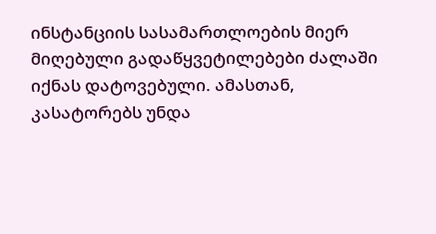ინსტანციის სასამართლოების მიერ მიღებული გადაწყვეტილებები ძალაში იქნას დატოვებული. ამასთან, კასატორებს უნდა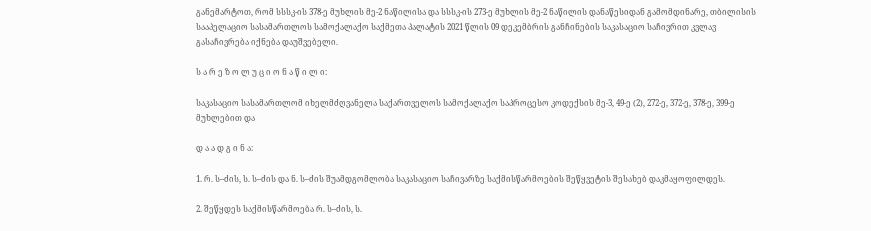განემარტოთ, რომ სსსკ-ის 378-ე მუხლის მე-2 ნაწილისა და სსსკ-ის 273-ე მუხლის მე-2 ნაწილის დანაწესიდან გამომდინარე, თბილისის სააპელაციო სასამართლოს სამოქალაქო საქმეთა პალატის 2021 წლის 09 დეკემბრის განჩინების საკასაციო საჩივრით კვლავ გასაჩივრება იქნება დაუშვებელი.

ს ა რ ე ზ ო ლ უ ც ი ო ნ ა წ ი ლ ი:

საკასაციო სასამართლომ იხელმძღვანელა საქართველოს სამოქალაქო საპროცესო კოდექსის მე-3, 49-ე (2), 272-ე, 372-ე, 378-ე, 399-ე მუხლებით და

დ ა ა დ გ ი ნ ა:

1. რ. ს–ძის, ს. ს–ძის და ნ. ს–ძის შუამდგომლობა საკასაციო საჩივარზე საქმისწარმოების შეწყვეტის შესახებ დაკმაყოფილდეს.

2. შეწყდეს საქმისწარმოება რ. ს–ძის, ს.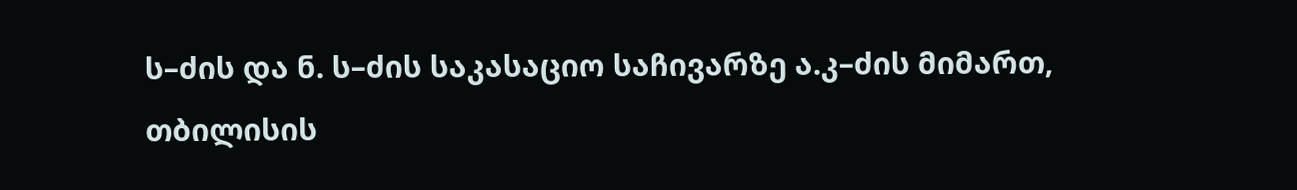ს–ძის და ნ. ს–ძის საკასაციო საჩივარზე ა.კ–ძის მიმართ, თბილისის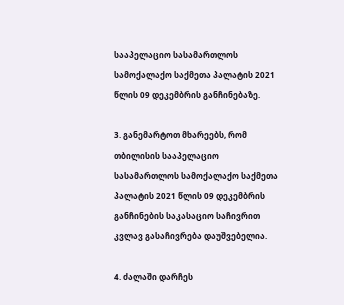სააპელაციო სასამართლოს სამოქალაქო საქმეთა პალატის 2021 წლის 09 დეკემბრის განჩინებაზე.

3. განემარტოთ მხარეებს, რომ თბილისის სააპელაციო სასამართლოს სამოქალაქო საქმეთა პალატის 2021 წლის 09 დეკემბრის განჩინების საკასაციო საჩივრით კვლავ გასაჩივრება დაუშვებელია.

4. ძალაში დარჩეს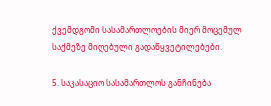ქვემდგომი სასამართლოების მიერ მოცემულ საქმეზე მიღებული გადაწყვეტილებები.

5. საკასაციო სასამართლოს განჩინება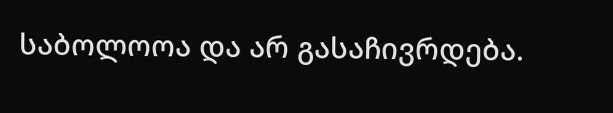საბოლოოა და არ გასაჩივრდება.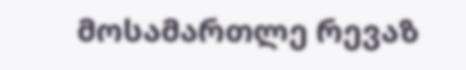მოსამართლე რევაზ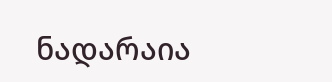ნადარაია